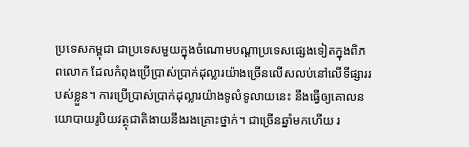ប្រទេសកម្ពុជា ជាប្រទេសមួយក្នុងចំណោមបណ្ដាប្រទេសផ្សេងទៀតក្នុងពិភពលោក ដែលកំពុងប្រើប្រាស់ប្រាក់ដុល្លារយ៉ាងច្រើនលើសលប់នៅលើទីផ្សាររបស់ខ្លួន។ ការប្រើប្រាស់ប្រាក់ដុល្លារយ៉ាងទូលំទូលាយនេះ នឹងធ្វើឲ្យគោលនយោបាយរូបិយវត្ថុជាតិងាយនឹងរងគ្រោះថ្នាក់។ ជាច្រើនឆ្នាំមកហើយ រ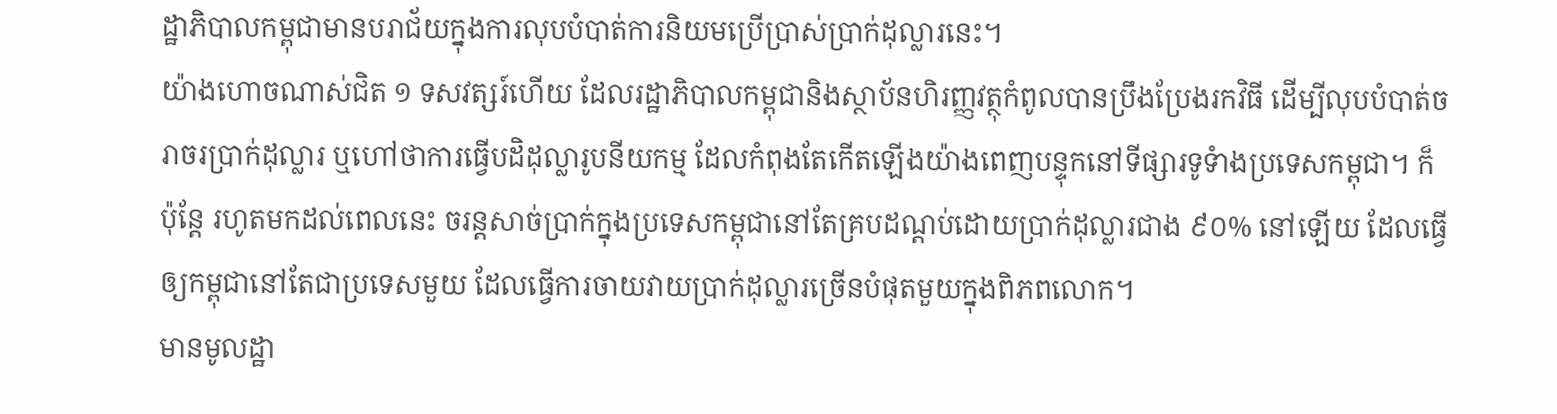ដ្ឋាភិបាលកម្ពុជាមានបរាជ័យក្នុងការលុបបំបាត់ការនិយមប្រើប្រាស់ប្រាក់ដុល្លារនេះ។
យ៉ាងហោចណាស់ជិត ១ ទសវត្សរ៍ហើយ ដែលរដ្ឋាភិបាលកម្ពុជានិងស្ថាប័នហិរញ្ញវត្ថុកំពូលបានប្រឹងប្រែងរកវិធី ដើម្បីលុបបំបាត់ចរាចរប្រាក់ដុល្លារ ឬហៅថាការធ្វើបដិដុល្លារូបនីយកម្ម ដែលកំពុងតែកើតឡើងយ៉ាងពេញបន្ទុកនៅទីផ្សារទូទំាងប្រទេសកម្ពុជា។ ក៏ប៉ុន្តែ រហូតមកដល់ពេលនេះ ចរន្តសាច់ប្រាក់ក្នុងប្រទេសកម្ពុជានៅតែគ្របដណ្តប់ដោយប្រាក់ដុល្លារជាង ៩០% នៅឡើយ ដែលធ្វើឲ្យកម្ពុជានៅតែជាប្រទេសមួយ ដែលធ្វើការចាយវាយប្រាក់ដុល្លារច្រើនបំផុតមួយក្នុងពិភពលោក។
មានមូលដ្ឋា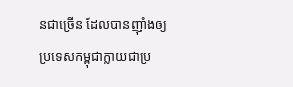នជាច្រើន ដែលបានញ៉ាំងឲ្យប្រទេសកម្ពុជាក្លាយជាប្រ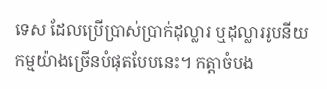ទេស ដែលប្រើប្រាស់ប្រាក់ដុល្លារ ឬដុល្លាររូបនីយកម្មយ៉ាងច្រើនបំផុតបែបនេះ។ កត្តាចំបង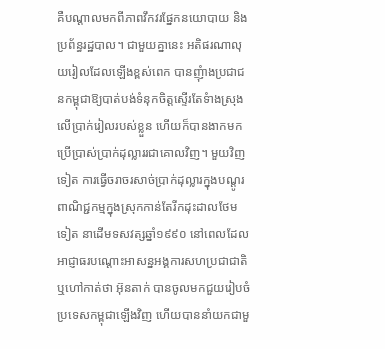គឺបណ្ដាលមកពីភាពវឹកវរផ្នែកនយោបាយ និងប្រព័ន្ធរដ្ឋបាល។ ជាមួយគ្នានេះ អតិផរណាលុយរៀលដែលឡើងខ្ពស់ពេក បានញុំាងប្រជាជនកម្ពុជាឱ្យបាត់បង់ទំនុកចិត្តស្ទើរតែទំាងស្រុងលើប្រាក់រៀលរបស់ខ្លួន ហើយក៏បានងាកមកប្រើប្រាស់ប្រាក់ដុល្លាររជាគោលវិញ។ មួយវិញទៀត ការធ្វើចរាចរសាច់ប្រាក់ដុល្លារក្នុងបណ្ដូរពាណិជ្ជកម្មក្នុងស្រុកកាន់តែរីកដុះដាលថែមទៀត នាដើមទសវត្សឆ្នាំ១៩៩០ នៅពេលដែលអាជ្ញាធរបណ្តោះអាសន្នអង្គការសហប្រជាជាតិ ឬហៅកាត់ថា អ៊ុនតាក់ បានចូលមកជួយរៀបចំប្រទេសកម្ពុជាឡើងវិញ ហើយបាននាំយកជាមួ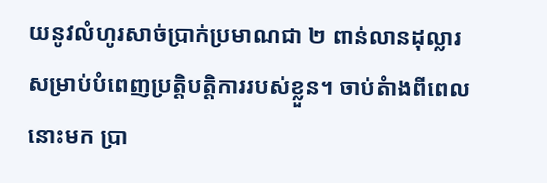យនូវលំហូរសាច់ប្រាក់ប្រមាណជា ២ ពាន់លានដុល្លារសម្រាប់បំពេញប្រតិ្តបត្តិការរបស់ខ្លួន។ ចាប់តំាងពីពេលនោះមក ប្រា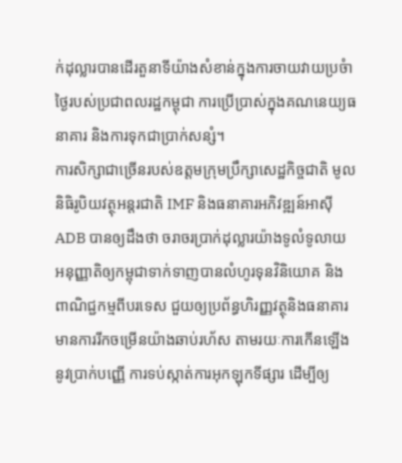ក់ដុល្លារបានដើរតួនាទីយ៉ាងសំខាន់ក្នុងការចាយវាយប្រចំាថ្ងៃរបស់ប្រជាពលរដ្ឋកម្ពុជា ការប្រើប្រាស់ក្នុងគណនេយ្យធនាគារ និងការទុកជាប្រាក់សន្សំ។
ការសិក្សាជាច្រើនរបស់ឧត្តមក្រុមប្រឹក្សាសេដ្ឋកិច្ចជាតិ មូលនិធិរូបិយវត្ថុអន្តរជាតិ IMF និងធនាគារអភិវឌ្ឍន៍អាស៊ី ADB បានឲ្យដឹងថា ចរាចរប្រាក់ដុល្លារយ៉ាងទូលំទូលាយ អនុញ្ញាតិឲ្យកម្ពុជាទាក់ទាញបានលំហូរទុនវិនិយោគ និងពាណិជ្ជកម្មពីបរទេស ជួយឲ្យប្រព័ន្ធហិរញ្ញវត្ថុនិងធនាគារមានការរីកចម្រើនយ៉ាងឆាប់រហ័ស តាមរយៈការកើនឡើងនូវប្រាក់បញ្ញើ ការទប់ស្កាត់ការអុកឡុកទីផ្សារ ដើម្បីឲ្យ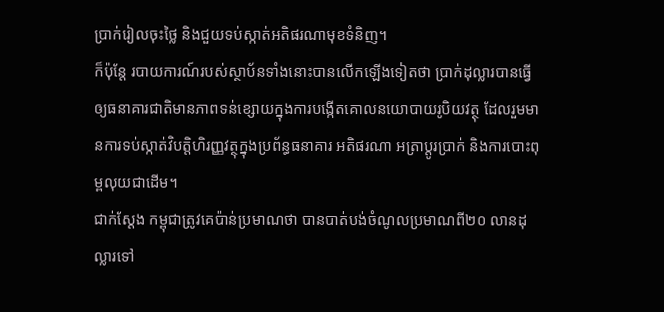ប្រាក់រៀលចុះថ្លៃ និងជួយទប់ស្កាត់អតិផរណាមុខទំនិញ។
ក៏ប៉ុន្តែ របាយការណ៍របស់ស្ថាប័នទាំងនោះបានលើកឡើងទៀតថា ប្រាក់ដុល្លារបានធ្វើឲ្យធនាគារជាតិមានភាពទន់ខ្សោយក្នុងការបង្កើតគោលនយោបាយរូបិយវត្ថុ ដែលរួមមានការទប់ស្កាត់វិបត្តិហិរញ្ញវត្ថុក្នុងប្រព័ន្ធធនាគារ អតិផរណា អត្រាប្ដូរប្រាក់ និងការបោះពុម្ពលុយជាដើម។
ជាក់ស្ដែង កម្ពុជាត្រូវគេប៉ាន់ប្រមាណថា បានបាត់បង់ចំណូលប្រមាណពី២០ លានដុល្លារទៅ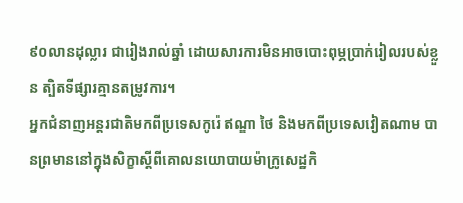៩០លានដុល្លារ ជារៀងរាល់ឆ្នាំ ដោយសារការមិនអាចបោះពុម្ភប្រាក់រៀលរបស់ខ្លួន ត្បិតទីផ្សារគ្មានតម្រូវការ។
អ្នកជំនាញអន្តរជាតិមកពីប្រទេសកូរ៉េ ឥណ្ឌា ថៃ និងមកពីប្រទេសវៀតណាម បានព្រមាននៅក្នុងសិក្ខាស្តីពីគោលនយោបាយម៉ាក្រូសេដ្ឋកិ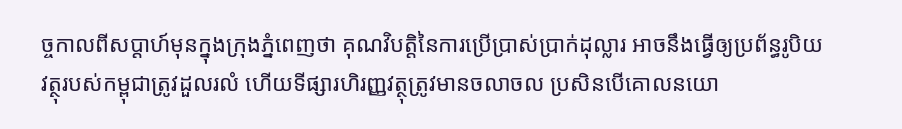ច្ចកាលពីសប្តាហ៍មុនក្នុងក្រុងភ្នំពេញថា គុណវិបត្តិនៃការប្រើប្រាស់ប្រាក់ដុល្លារ អាចនឹងធ្វើឲ្យប្រព័ន្ធរូបិយវត្ថុរបស់កម្ពុជាត្រូវដួលរលំ ហើយទីផ្សារហិរញ្ញវត្ថុត្រូវមានចលាចល ប្រសិនបើគោលនយោ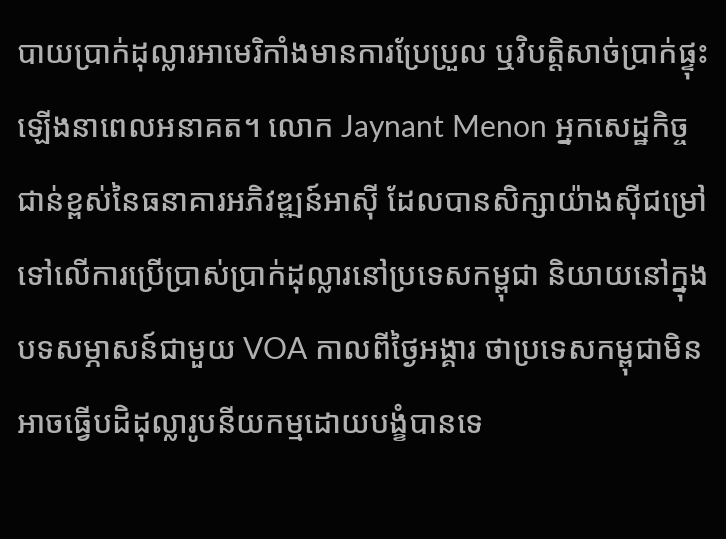បាយប្រាក់ដុល្លារអាមេរិកាំងមានការប្រែប្រួល ឬវិបត្តិសាច់ប្រាក់ផ្ទុះឡើងនាពេលអនាគត។ លោក Jaynant Menon អ្នកសេដ្ឋកិច្ចជាន់ខ្ពស់នៃធនាគារអភិវឌ្ឍន៍អាស៊ី ដែលបានសិក្សាយ៉ាងស៊ីជម្រៅទៅលើការប្រើប្រាស់ប្រាក់ដុល្លារនៅប្រទេសកម្ពុជា និយាយនៅក្នុងបទសម្ភាសន៍ជាមួយ VOA កាលពីថ្ងៃអង្គារ ថាប្រទេសកម្ពុជាមិនអាចធ្វើបដិដុល្លារូបនីយកម្មដោយបង្ខំបានទេ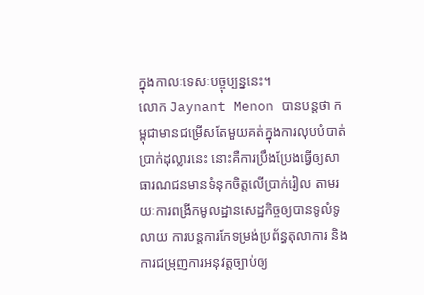ក្នុងកាលៈទេសៈបច្ចុប្បន្ននេះ។
លោក Jaynant Menon បានបន្តថា កម្ពុជាមានជម្រើសតែមួយគត់ក្នុងការលុបបំបាត់ប្រាក់ដុល្លារនេះ នោះគឺការប្រឹងប្រែងធ្វើឲ្យសាធារណជនមានទំនុកចិត្តលើប្រាក់រៀល តាមរយៈការពង្រីកមូលដ្ឋានសេដ្ឋកិច្ចឲ្យបានទូលំទូលាយ ការបន្តការកែទម្រង់ប្រព័ន្ធតុលាការ និងការជម្រុញការអនុវត្តច្បាប់ឲ្យ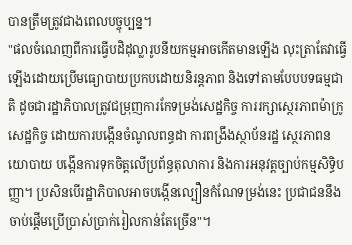បានត្រឹមត្រូវជាងពេលបច្ចុប្បន្ន។
"ផលចំណេញពីការធ្វើបដិដុល្លារូបនីយកម្មអាចកើតមានឡើង លុះត្រាតែវាធ្វើឡើងដោយប្រើមធ្យោបាយប្រកបដោយនិរន្តភាព និងទៅតាមបែបបទធម្មជាតិ ដូចជារដ្ឋាភិបាលត្រូវជម្រុញការកែទម្រង់សេដ្ឋកិច្ច ការរក្សាសេ្ថរភាពម៉ាក្រូសេដ្ឋកិច្ច ដោយការបង្កើនចំណូលពន្ធដា ការពង្រឹងស្ថាប័នរដ្ឋ ស្ថេរភាពនយោបាយ បង្កើនការទុកចិត្តលើប្រព័ន្ធតុលាការ និងការអនុវត្តច្បាប់កម្មសិទ្ធិបញ្ញា។ ប្រសិនបើរដ្ឋាភិបាលអាចបង្កើនល្បឿនកំណែទម្រង់នេះ ប្រជាជននឹងចាប់ផ្តើមប្រើប្រាស់ប្រាក់រៀលកាន់តែច្រើន"។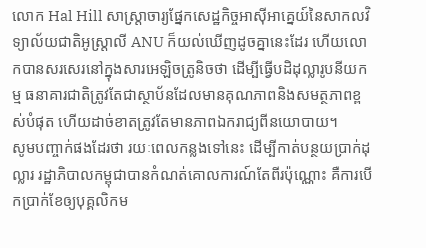លោក Hal Hill សាស្ត្រាចារ្យផ្នែកសេដ្ឋកិច្ចអាស៊ីអាគ្នេយ៍នៃសាកលវិទ្យាល័យជាតិអូស្ត្រាលី ANU ក៏យល់ឃើញដូចគ្នានេះដែរ ហើយលោកបានសរសេរនៅក្នុងសារអេឡិចត្រូនិចថា ដើម្បីធ្វើបដិដុល្លារូបនីយកម្ម ធនាគារជាតិត្រូវតែជាស្ថាប័នដែលមានគុណភាពនិងសមត្ថភាពខ្ពស់បំផុត ហើយដាច់ខាតត្រូវតែមានភាពឯករាជ្យពីនយោបាយ។
សូមបញ្ចាក់ផងដែរថា រយៈពេលកន្លងទៅនេះ ដើម្បីកាត់បន្ថយប្រាក់ដុល្លារ រដ្ឋាភិបាលកម្ពុជាបានកំណត់គោលការណ៍តែពីរប៉ុណ្ណោះ គឺការបើកប្រាក់ខែឲ្យបុគ្គលិកម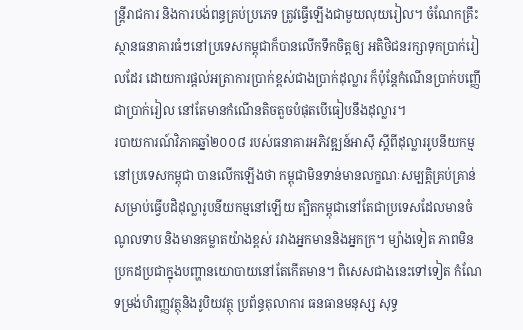ន្ត្រីរាជការ និងការបង់ពន្ធគ្រប់ប្រភេទ ត្រូវធ្វើឡើងជាមួយលុយរៀល។ ចំណែកគ្រឹះស្ថានធនាគារធំៗនៅប្រទេសកម្ពុជាក៏បានលើកទឹកចិត្តឲ្យ អតិថិជនរក្សាទុកប្រាក់រៀលដែរ ដោយការផ្តល់អត្រាការប្រាក់ខ្ពស់ជាងប្រាក់ដុល្លារ ក៏ប៉ុន្តែកំណើនប្រាក់បញ្ញើជាប្រាក់រៀល នៅតែមានកំណើនតិចតួចបំផុតបើធៀបនឹងដុល្លារ។
របាយការណ៍វិភាគឆ្នាំ២០០៨ របស់ធនាគារអភិវឌ្ឍន៍អាស៊ី ស្តីពីដុល្លាររូបនីយកម្មនៅប្រទេសកម្ពុជា បានលើកឡើងថា កម្ពុជាមិនទាន់មានលក្ខណៈសម្បតិ្តគ្រប់គ្រាន់សម្រាប់ធ្វើបដិដុល្លារូបនីយកម្មនៅឡើយ ត្បិតកម្ពុជានៅតែជាប្រទេសដែលមានចំណូលទាប និងមានគម្លាតយ៉ាងខ្ពស់ រវាងអ្នកមាននិងអ្នកក្រ។ ម្យ៉ាងទៀត ភាពមិនប្រកដប្រជាក្នុងបញ្ហានយោបាយនៅតែកើតមាន។ ពិសេសជាងនេះទៅទៀត កំណែទម្រង់ហិរញ្ញវត្ថុនិងរូបិយវត្ថុ ប្រព័ន្ធតុលាការ ធនធានមនុស្ស សុទ្ធ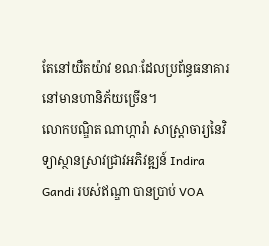តែនៅយឺតយ៉ាវ ខណៈដែលប្រព័ន្ធធនាគារនៅមានហានិភ័យច្រើន។
លោកបណ្ឌិត ណាហ្ការ៉ា សាស្ត្រាចារ្យនៃវិទ្យាស្ថានស្រាវជ្រាវអភិវឌ្ឍន៍ Indira Gandi របស់ឥណ្ឌា បានប្រាប់ VOA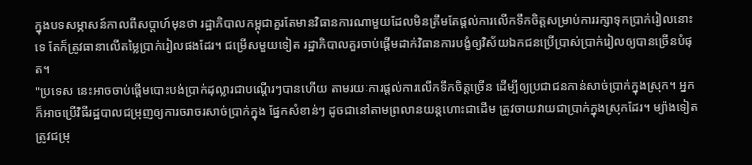ក្នុងបទសម្ភាសន៍កាលពីសប្តាហ៍មុនថា រដ្ឋាភិបាលកម្ពុជាគួរតែមានវិធានការណាមួយដែលមិនត្រឹមតែផ្តល់ការលើកទឹកចិត្តសម្រាប់ការរក្សាទុកប្រាក់រៀលនោះទេ តែក៏ត្រូវធានាលើតម្លៃប្រាក់រៀលផងដែរ។ ជម្រើសមួយទៀត រដ្ឋាភិបាលគួរចាប់ផ្តើមដាក់វិធានការបង្ខំឲ្យវិស័យឯកជនប្រើប្រាស់ប្រាក់រៀលឲ្យបានច្រើនបំផុត។
"ប្រទេស នេះអាចចាប់ផ្តើមបោះបង់ប្រាក់ដុល្លារជាបណ្តើរៗបានហើយ តាមរយៈការផ្តល់ការលើកទឹកចិត្តច្រើន ដើម្បីឲ្យប្រជាជនកាន់សាច់ប្រាក់ក្នុងស្រុក។ អ្នកក៏អាចប្រើវិធីរដ្ឋបាលជម្រុញឲ្យការចរាចរសាច់ប្រាក់ក្នុង ផ្នែកសំខាន់ៗ ដូចជានៅតាមព្រលានយន្តហោះជាដើម ត្រូវចាយវាយជាប្រាក់ក្នុងស្រុកដែរ។ ម្យ៉ាងទៀតត្រូវជម្រុ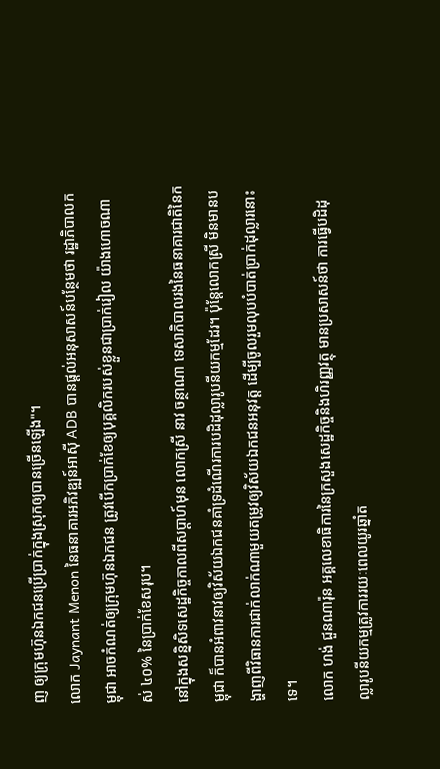ញ ឲ្យក្រុមហ៊ុនឯកជនប្រើប្រាក់ក្នុងស្រុកឲ្យបានច្រើនឡើង"។
លោក Jaynant Menon នៃធនាគារអភិវឌ្ឍន៍អាស៊ី ADB បានផ្តល់អនុសាសន៍បន្ថែមថា រដ្ឋាភិបាលកម្ពុជា អាចកំណត់ឲ្យក្រុមហ៊ុនឯកជន ត្រូវបើកប្រាក់ខែឲ្យបុគ្គលិករបស់ខ្លួនជាប្រាក់រៀល យ៉ាងហោចណាស់ ៤០% នៃប្រាក់ខែសរុប។
នៅក្នុងសន្និសិទសេដ្ឋកិច្ចកាលពីសប្តាហ៍មុន លោកស្រី នាវ ចន្ថាណា ទេសាភិបាលរងនៃធនាគារជាតិនៃកម្ពុជា ក៏បានអំពាវនាវឲ្យវិស័យឯកជនគាំទ្រដំណើរការបដិដុល្លារូបនីយកម្មដែរ។ ប៉ុន្តែលោកស្រី មិនមានបង្ហាញពីវិធានការជាក់លាក់ណាមួយតម្រូវឲ្យវិស័យឯកជនអនុវត្ត ដើម្បីចូលរួមលុបបំបាត់ប្រាក់ដុល្លារនោះទេ។
លោក ហង់ ជួនណារ៉ុន អគ្គលេខាធិការនៃក្រសួងសេដ្ឋកិច្ចនិងហិរញ្ញវត្ថុ មានប្រសាសន៍ថា ការធ្វើបដិដុល្លារូបនីយកម្មត្រូវការរយៈពេលយូរឆ្នាំត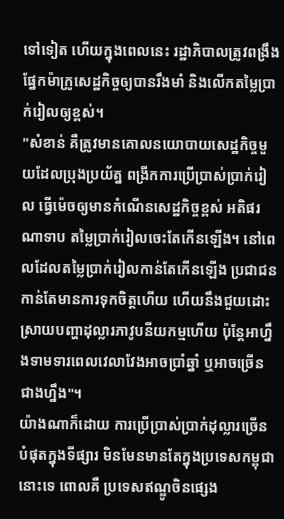ទៅទៀត ហើយក្នុងពេលនេះ រដ្ឋាភិបាលត្រូវពង្រឹងផ្នែកម៉ាក្រូសេដ្ឋកិច្ចឲ្យបានរឹងមាំ និងលើកតម្លៃប្រាក់រៀលឲ្យខ្ពស់។
"សំខាន់ គឺត្រូវមានគោលនយោបាយសេដ្ឋកិច្ចមួយដែលប្រុងប្រយ័ត្ន ពង្រីកការប្រើប្រាស់ប្រាក់រៀល ធ្វើម៉េចឲ្យមានកំណើនសេដ្ឋកិច្ចខ្ពស់ អតិផរណាទាប តម្លៃប្រាក់រៀលចេះតែកើនឡើង។ នៅពេលដែលតម្លៃប្រាក់រៀលកាន់តែកើនឡើង ប្រជាជនកាន់តែមានការទុកចិត្តហើយ ហើយនឹងជួយដោះស្រាយបញ្ហាដុល្លារភាវូបនីយកម្មហើយ ប៉ុន្តែអាហ្នឹងទាមទារពេលវេលាវែងអាចប្រាំឆ្នាំ ឬអាចច្រើនជាងហ្នឹង"។
យ៉ាងណាក៏ដោយ ការប្រើប្រាស់ប្រាក់ដុល្លារច្រើនបំផុតក្នុងទីផ្សារ មិនមែនមានតែក្នុងប្រទេសកម្ពុជានោះទេ ពោលគឺ ប្រទេសឥណ្ឌូចិនផ្សេង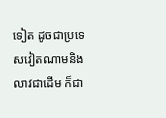ទៀត ដូចជាប្រទេសវៀតណាមនិងលាវជាដើម ក៏ជា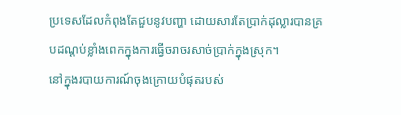ប្រទេសដែលកំពុងតែជួបនូវបញ្ហា ដោយសារតែប្រាក់ដុល្លារបានគ្របដណ្ដប់ខ្លាំងពេកក្នុងការធ្វើចរាចរសាច់ប្រាក់ក្នុងស្រុក។
នៅក្នុងរបាយការណ៍ចុងក្រោយបំផុតរបស់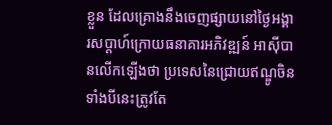ខ្លួន ដែលគ្រោងនឹងចេញផ្សាយនៅថ្ងៃអង្គារសប្ដាហ៍ក្រោយធនាគារអភិវឌ្ឍន៍ អាស៊ីបានលើកឡើងថា ប្រទេសនៃជ្រោយឥណ្ឌូចិនទាំងបីនេះត្រូវតែ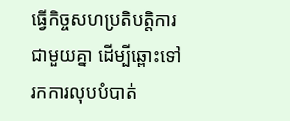ធ្វើកិច្ចសហប្រតិបត្តិការជាមួយគ្នា ដើម្បីឆ្ពោះទៅរកការលុបបំបាត់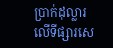ប្រាក់ដុល្លារលើទីផ្សារសេ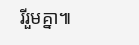រីរួមគ្នា៕